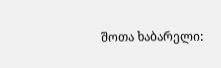შოთა ხაბარელი: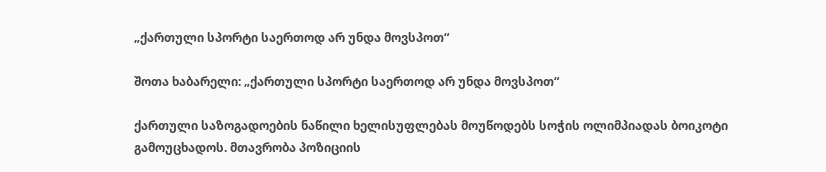„ქართული სპორტი საერთოდ არ უნდა მოვსპოთ“

შოთა ხაბარელი: „ქართული სპორტი საერთოდ არ უნდა მოვსპოთ“

ქართული საზოგადოების ნაწილი ხელისუფლებას მოუწოდებს სოჭის ოლიმპიადას ბოიკოტი გამოუცხადოს. მთავრობა პოზიციის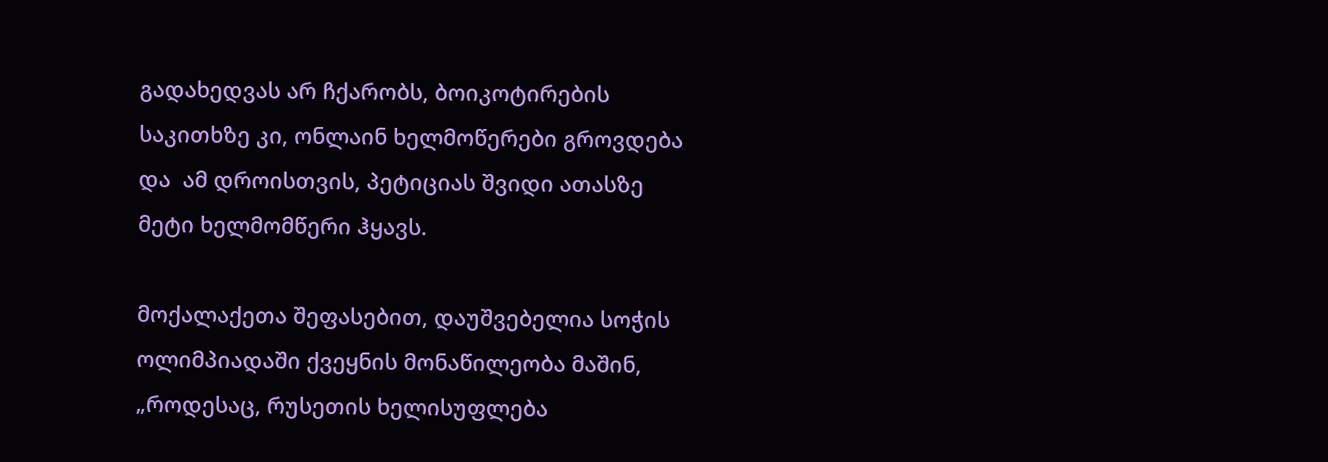გადახედვას არ ჩქარობს, ბოიკოტირების საკითხზე კი, ონლაინ ხელმოწერები გროვდება და  ამ დროისთვის, პეტიციას შვიდი ათასზე მეტი ხელმომწერი ჰყავს.

მოქალაქეთა შეფასებით, დაუშვებელია სოჭის ოლიმპიადაში ქვეყნის მონაწილეობა მაშინ, „როდესაც, რუსეთის ხელისუფლება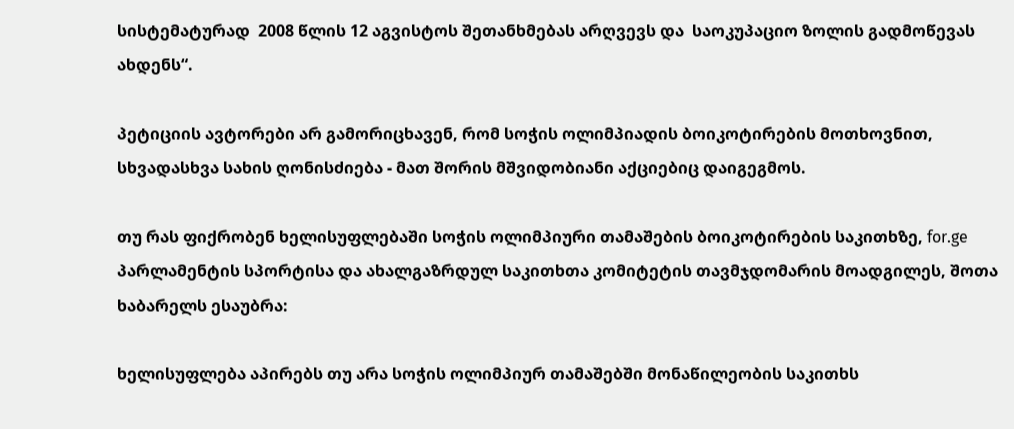სისტემატურად  2008 წლის 12 აგვისტოს შეთანხმებას არღვევს და  საოკუპაციო ზოლის გადმოწევას ახდენს“.

პეტიციის ავტორები არ გამორიცხავენ, რომ სოჭის ოლიმპიადის ბოიკოტირების მოთხოვნით, სხვადასხვა სახის ღონისძიება - მათ შორის მშვიდობიანი აქციებიც დაიგეგმოს.

თუ რას ფიქრობენ ხელისუფლებაში სოჭის ოლიმპიური თამაშების ბოიკოტირების საკითხზე, for.ge პარლამენტის სპორტისა და ახალგაზრდულ საკითხთა კომიტეტის თავმჯდომარის მოადგილეს, შოთა ხაბარელს ესაუბრა:

ხელისუფლება აპირებს თუ არა სოჭის ოლიმპიურ თამაშებში მონაწილეობის საკითხს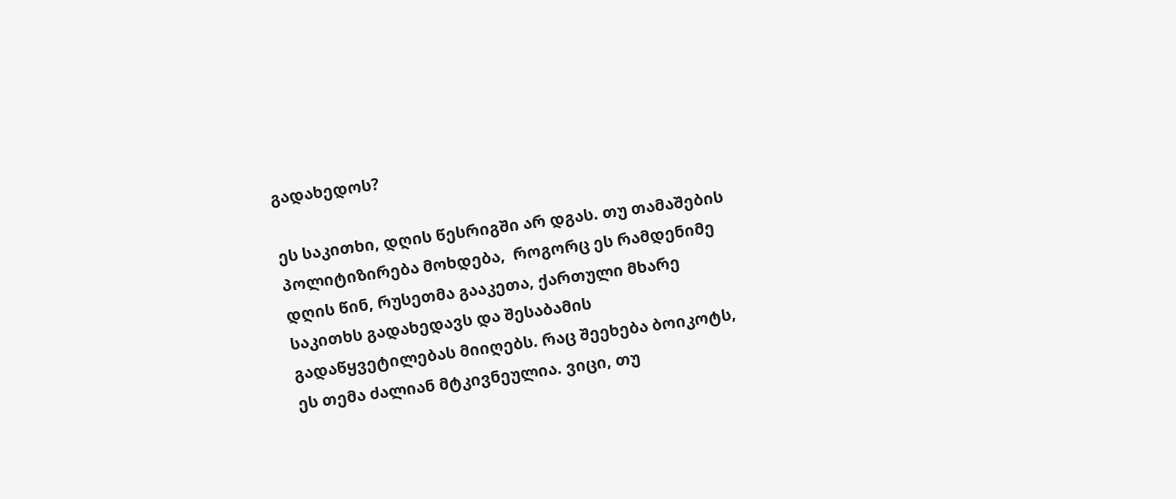გადახედოს?

ეს საკითხი, დღის წესრიგში არ დგას. თუ თამაშების პოლიტიზირება მოხდება,  როგორც ეს რამდენიმე დღის წინ, რუსეთმა გააკეთა, ქართული მხარე საკითხს გადახედავს და შესაბამის გადაწყვეტილებას მიიღებს. რაც შეეხება ბოიკოტს, ეს თემა ძალიან მტკივნეულია. ვიცი, თუ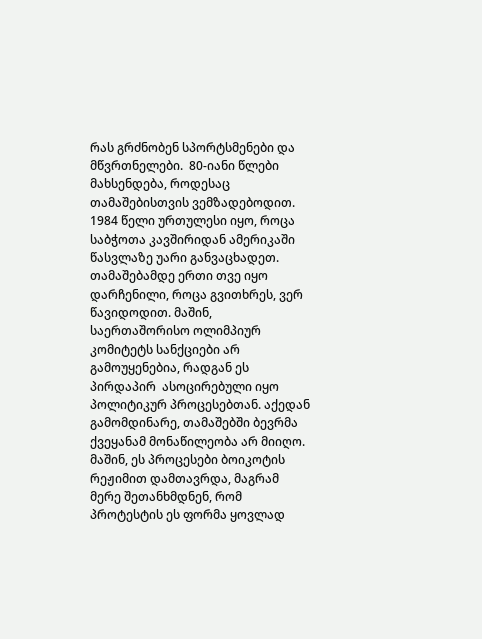რას გრძნობენ სპორტსმენები და მწვრთნელები.  80-იანი წლები მახსენდება, როდესაც თამაშებისთვის ვემზადებოდით. 1984 წელი ურთულესი იყო, როცა საბჭოთა კავშირიდან ამერიკაში წასვლაზე უარი განვაცხადეთ. თამაშებამდე ერთი თვე იყო დარჩენილი, როცა გვითხრეს, ვერ წავიდოდით. მაშინ, საერთაშორისო ოლიმპიურ კომიტეტს სანქციები არ გამოუყენებია, რადგან ეს პირდაპირ  ასოცირებული იყო პოლიტიკურ პროცესებთან. აქედან გამომდინარე, თამაშებში ბევრმა ქვეყანამ მონაწილეობა არ მიიღო. მაშინ, ეს პროცესები ბოიკოტის რეჟიმით დამთავრდა, მაგრამ მერე შეთანხმდნენ, რომ პროტესტის ეს ფორმა ყოვლად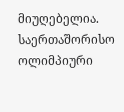მიუღებელია. საერთაშორისო ოლიმპიური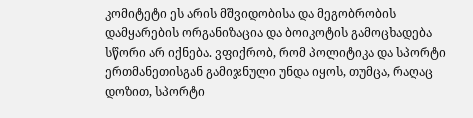კომიტეტი ეს არის მშვიდობისა და მეგობრობის დამყარების ორგანიზაცია და ბოიკოტის გამოცხადება სწორი არ იქნება. ვფიქრობ, რომ პოლიტიკა და სპორტი ერთმანეთისგან გამიჯნული უნდა იყოს, თუმცა, რაღაც დოზით, სპორტი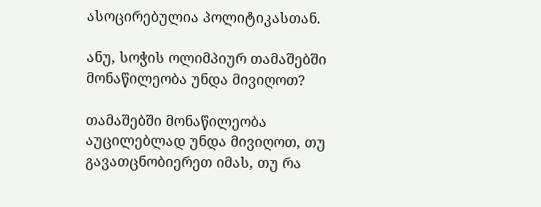ასოცირებულია პოლიტიკასთან.

ანუ, სოჭის ოლიმპიურ თამაშებში მონაწილეობა უნდა მივიღოთ?

თამაშებში მონაწილეობა აუცილებლად უნდა მივიღოთ, თუ გავათცნობიერეთ იმას, თუ რა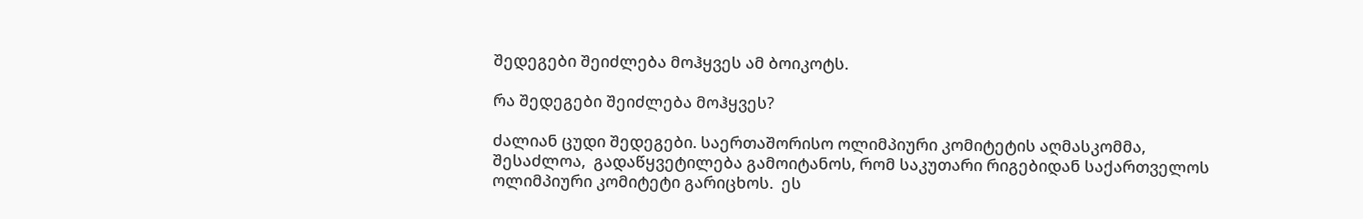შედეგები შეიძლება მოჰყვეს ამ ბოიკოტს.

რა შედეგები შეიძლება მოჰყვეს?

ძალიან ცუდი შედეგები. საერთაშორისო ოლიმპიური კომიტეტის აღმასკომმა, შესაძლოა,  გადაწყვეტილება გამოიტანოს, რომ საკუთარი რიგებიდან საქართველოს ოლიმპიური კომიტეტი გარიცხოს.  ეს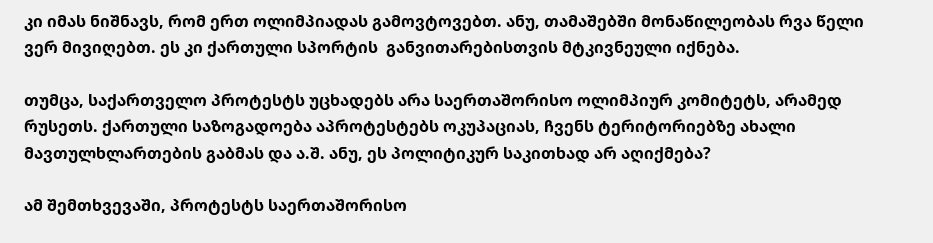კი იმას ნიშნავს, რომ ერთ ოლიმპიადას გამოვტოვებთ. ანუ, თამაშებში მონაწილეობას რვა წელი ვერ მივიღებთ. ეს კი ქართული სპორტის  განვითარებისთვის მტკივნეული იქნება.

თუმცა, საქართველო პროტესტს უცხადებს არა საერთაშორისო ოლიმპიურ კომიტეტს, არამედ რუსეთს. ქართული საზოგადოება აპროტესტებს ოკუპაციას, ჩვენს ტერიტორიებზე ახალი მავთულხლართების გაბმას და ა.შ. ანუ, ეს პოლიტიკურ საკითხად არ აღიქმება?

ამ შემთხვევაში, პროტესტს საერთაშორისო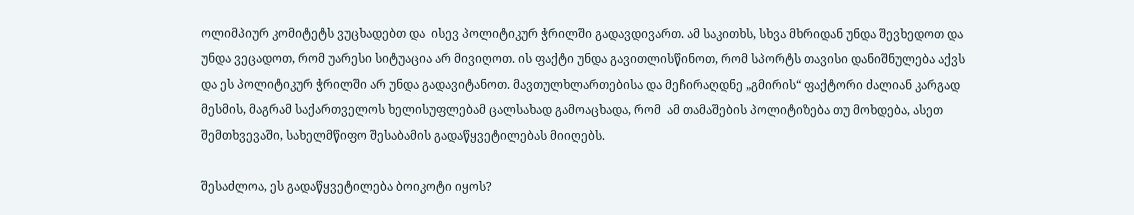ოლიმპიურ კომიტეტს ვუცხადებთ და  ისევ პოლიტიკურ ჭრილში გადავდივართ. ამ საკითხს, სხვა მხრიდან უნდა შევხედოთ და უნდა ვეცადოთ, რომ უარესი სიტუაცია არ მივიღოთ. ის ფაქტი უნდა გავითლისწინოთ, რომ სპორტს თავისი დანიშნულება აქვს და ეს პოლიტიკურ ჭრილში არ უნდა გადავიტანოთ. მავთულხლართებისა და მეჩირაღდნე „გმირის“ ფაქტორი ძალიან კარგად მესმის, მაგრამ საქართველოს ხელისუფლებამ ცალსახად გამოაცხადა, რომ  ამ თამაშების პოლიტიზება თუ მოხდება, ასეთ შემთხვევაში, სახელმწიფო შესაბამის გადაწყვეტილებას მიიღებს.

შესაძლოა, ეს გადაწყვეტილება ბოიკოტი იყოს?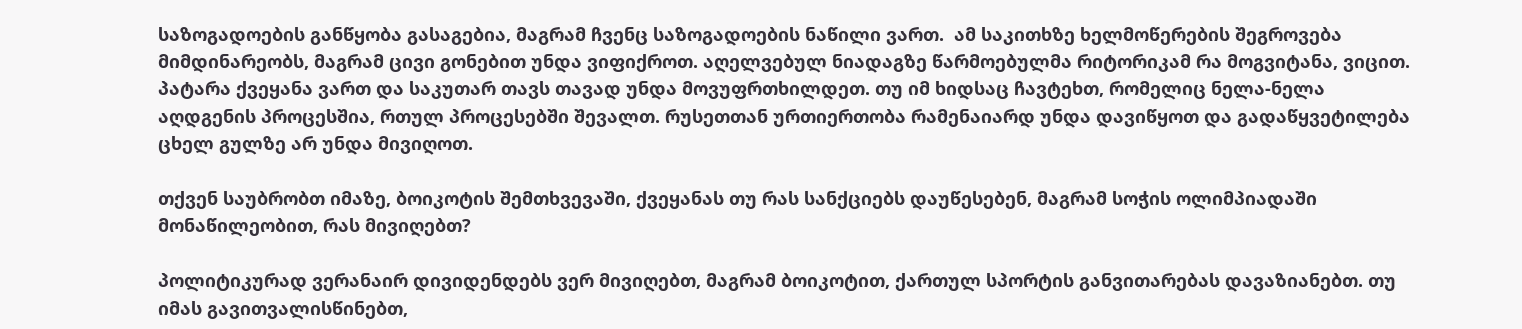საზოგადოების განწყობა გასაგებია, მაგრამ ჩვენც საზოგადოების ნაწილი ვართ.  ამ საკითხზე ხელმოწერების შეგროვება მიმდინარეობს, მაგრამ ცივი გონებით უნდა ვიფიქროთ. აღელვებულ ნიადაგზე წარმოებულმა რიტორიკამ რა მოგვიტანა, ვიცით. პატარა ქვეყანა ვართ და საკუთარ თავს თავად უნდა მოვუფრთხილდეთ. თუ იმ ხიდსაც ჩავტეხთ, რომელიც ნელა-ნელა აღდგენის პროცესშია, რთულ პროცესებში შევალთ. რუსეთთან ურთიერთობა რამენაიარდ უნდა დავიწყოთ და გადაწყვეტილება ცხელ გულზე არ უნდა მივიღოთ.

თქვენ საუბრობთ იმაზე, ბოიკოტის შემთხვევაში, ქვეყანას თუ რას სანქციებს დაუწესებენ, მაგრამ სოჭის ოლიმპიადაში მონაწილეობით, რას მივიღებთ?

პოლიტიკურად ვერანაირ დივიდენდებს ვერ მივიღებთ, მაგრამ ბოიკოტით, ქართულ სპორტის განვითარებას დავაზიანებთ. თუ იმას გავითვალისწინებთ,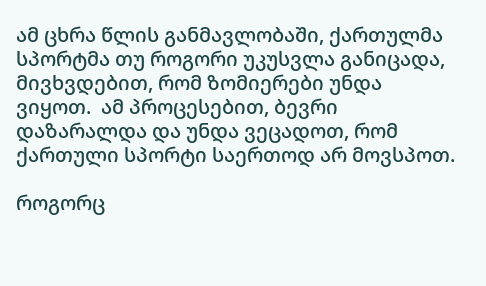ამ ცხრა წლის განმავლობაში, ქართულმა სპორტმა თუ როგორი უკუსვლა განიცადა, მივხვდებით, რომ ზომიერები უნდა ვიყოთ.  ამ პროცესებით, ბევრი დაზარალდა და უნდა ვეცადოთ, რომ ქართული სპორტი საერთოდ არ მოვსპოთ.

როგორც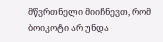მწვრთნელი მიიჩნევთ, რომ ბოიკოტი არ უნდა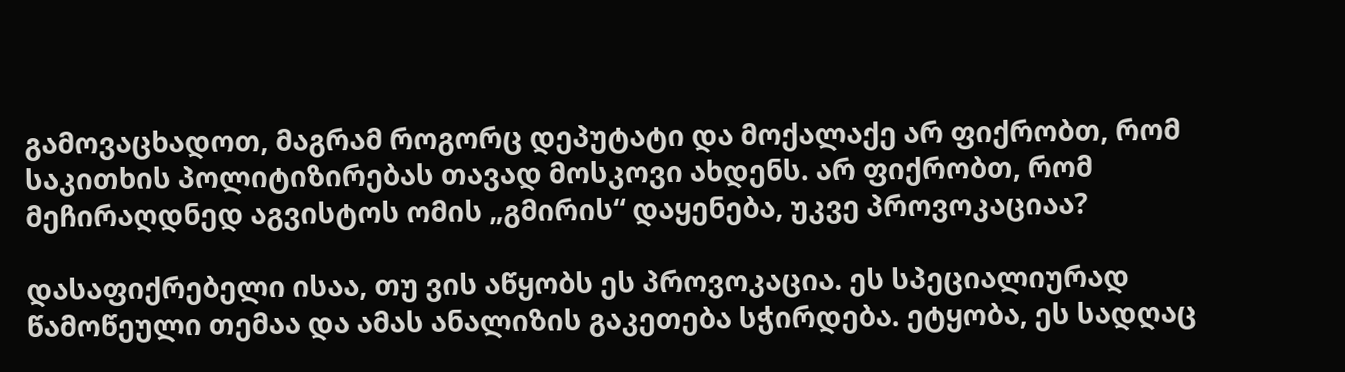გამოვაცხადოთ, მაგრამ როგორც დეპუტატი და მოქალაქე არ ფიქრობთ, რომ საკითხის პოლიტიზირებას თავად მოსკოვი ახდენს. არ ფიქრობთ, რომ მეჩირაღდნედ აგვისტოს ომის „გმირის“ დაყენება, უკვე პროვოკაციაა?

დასაფიქრებელი ისაა, თუ ვის აწყობს ეს პროვოკაცია. ეს სპეციალიურად წამოწეული თემაა და ამას ანალიზის გაკეთება სჭირდება. ეტყობა, ეს სადღაც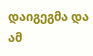დაიგეგმა და ამ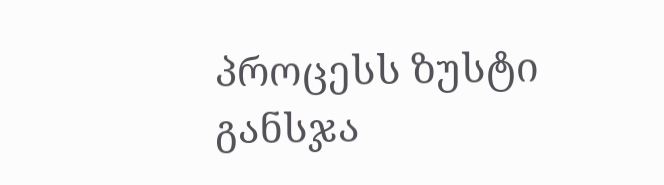პროცესს ზუსტი განსჯა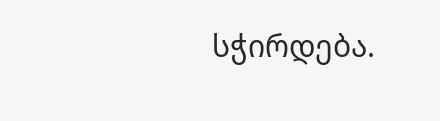სჭირდება.